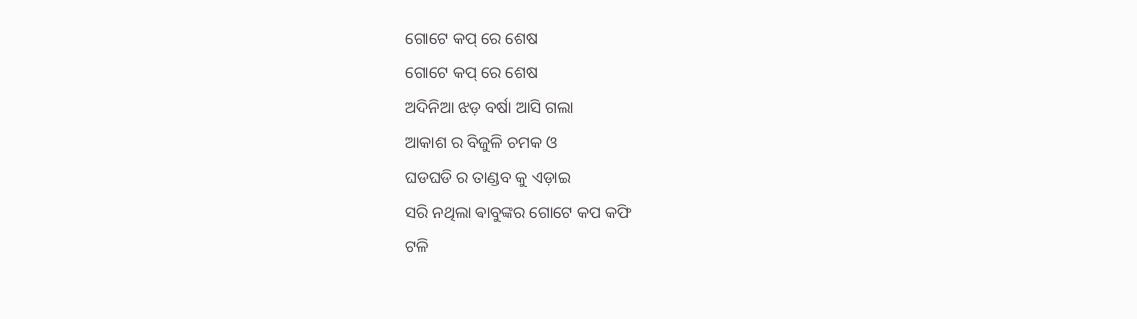ଗୋଟେ କପ୍ ରେ ଶେଷ
ଗୋଟେ କପ୍ ରେ ଶେଷ
ଅଦିନିଆ ଝଡ଼ ବର୍ଷା ଆସି ଗଲା
ଆକାଶ ର ବିଜୁଳି ଚମକ ଓ
ଘଡଘଡି ର ତାଣ୍ଡବ କୁ ଏଡ଼ାଇ
ସରି ନଥିଲା ଵାବୁଙ୍କର ଗୋଟେ କପ କଫି
ଟଳି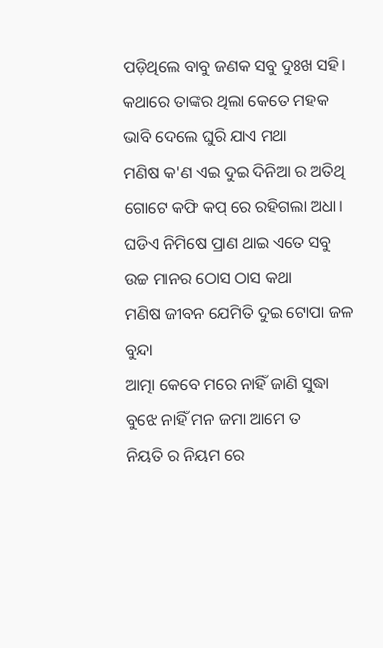ପଡ଼ିଥିଲେ ବାବୁ ଜଣକ ସବୁ ଦୁଃଖ ସହି।
କଥାରେ ତାଙ୍କର ଥିଲା କେତେ ମହକ
ଭାବି ଦେଲେ ଘୁରି ଯାଏ ମଥା
ମଣିଷ କ'ଣ ଏଇ ଦୁଇ ଦିନିଆ ର ଅତିଥି
ଗୋଟେ କଫି କପ୍ ରେ ରହିଗଲା ଅଧା।
ଘଡିଏ ନିମିଷେ ପ୍ରାଣ ଥାଇ ଏତେ ସବୁ
ଉଚ୍ଚ ମାନର ଠୋସ ଠାସ କଥା
ମଣିଷ ଜୀବନ ଯେମିତି ଦୁଇ ଟୋପା ଜଳ ବୁନ୍ଦା
ଆତ୍ମା କେବେ ମରେ ନାହିଁ ଜାଣି ସୁଦ୍ଧା
ବୁଝେ ନାହିଁ ମନ ଜମା ଆମେ ତ
ନିୟତି ର ନିୟମ ରେ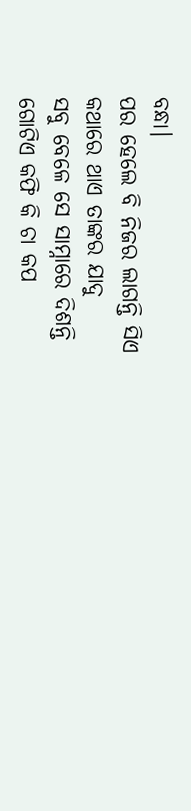ବନ୍ଧା।
ପର ହେଲେ ବି ନିଜର ଲାଗନ୍ତି ସିଏ
କଥାରେ ଥାଏ ତାଙ୍କର ଯାଦୁ
ସବୁ ବେଳେ ସେ ସାମ୍ନାରେ ଦିଶନ୍ତି
ଗୋଟିଏ କଫି କି ଚା କପ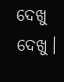ଦେଖୁ ଦେଖୁ।